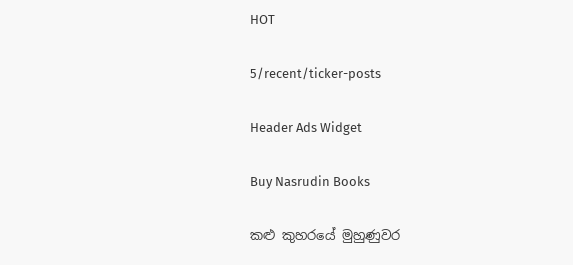HOT

5/recent/ticker-posts

Header Ads Widget

Buy Nasrudin Books

කළු කුහරයේ මුහුණුවර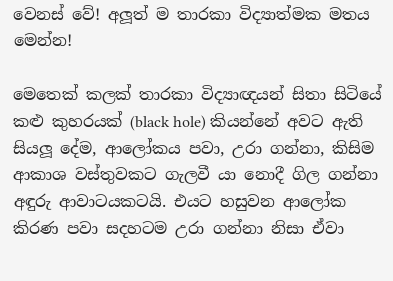වෙනස් වේ! අලූත් ම තාරකා විද්‍යාත්මක මතය මෙන්න!

මෙතෙක් කලක් තාරකා විද්‍යාඥයන් සිතා සිටියේ කළු කුහරයක් (black hole) කියන්නේ අවට ඇති සියලූ දේම, ආලෝකය පවා, උරා ගන්නා, කිසිම ආකාශ වස්තුවකට ගැලවී යා නොදී ගිල ගන්නා අඳුරු ආවාටයකටයි. එයට හසුවන ආලෝක කිරණ පවා සදහටම උරා ගන්නා නිසා ඒවා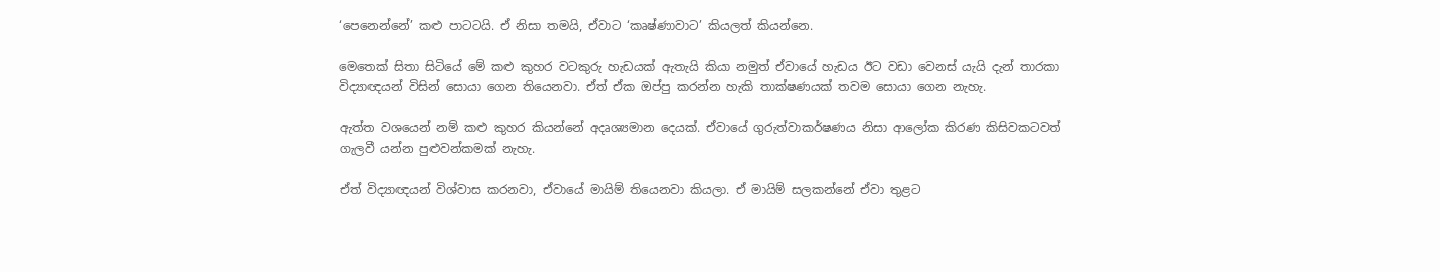‘පෙනෙන්නේ’ කළු පාටටයි. ඒ නිසා තමයි, ඒවාට ‘කෘෂ්ණාවාට’ කියලත් කියන්නෙ.

මෙතෙක් සිතා සිටියේ මේ කළු කුහර වටකුරු හැඩයක් ඇතැයි කියා නමුත් ඒවායේ හැඩය ඊට වඩා වෙනස් යැයි දැන් තාරකා විද්‍යාඥයන් විසින් සොයා ගෙන තියෙනවා. ඒත් ඒක ඔප්පු කරන්න හැකි තාක්ෂණයක් තවම සොයා ගෙන නැහැ.

ඇත්ත වශයෙන් නම් කළු කුහර කියන්නේ අදෘශ්‍යමාන දෙයක්. ඒවායේ ගුරුත්වාකර්ෂණය නිසා ආලෝක කිරණ කිසිවකටවත් ගැලවී යන්න පුළුවන්කමක් නැහැ.

ඒත් විද්‍යාඥයන් විශ්වාස කරනවා, ඒවායේ මායිම් තියෙනවා කියලා. ඒ මායිම් සලකන්නේ ඒවා තුළට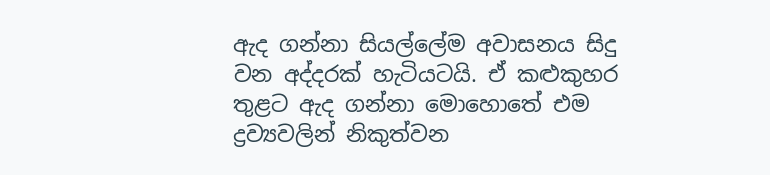ඇද ගන්නා සියල්ලේම අවාසනය සිදු වන අද්දරක් හැටියටයි. ඒ කළුකුහර තුළට ඇද ගන්නා මොහොතේ එම ද්‍රව්‍යවලින් නිකුත්වන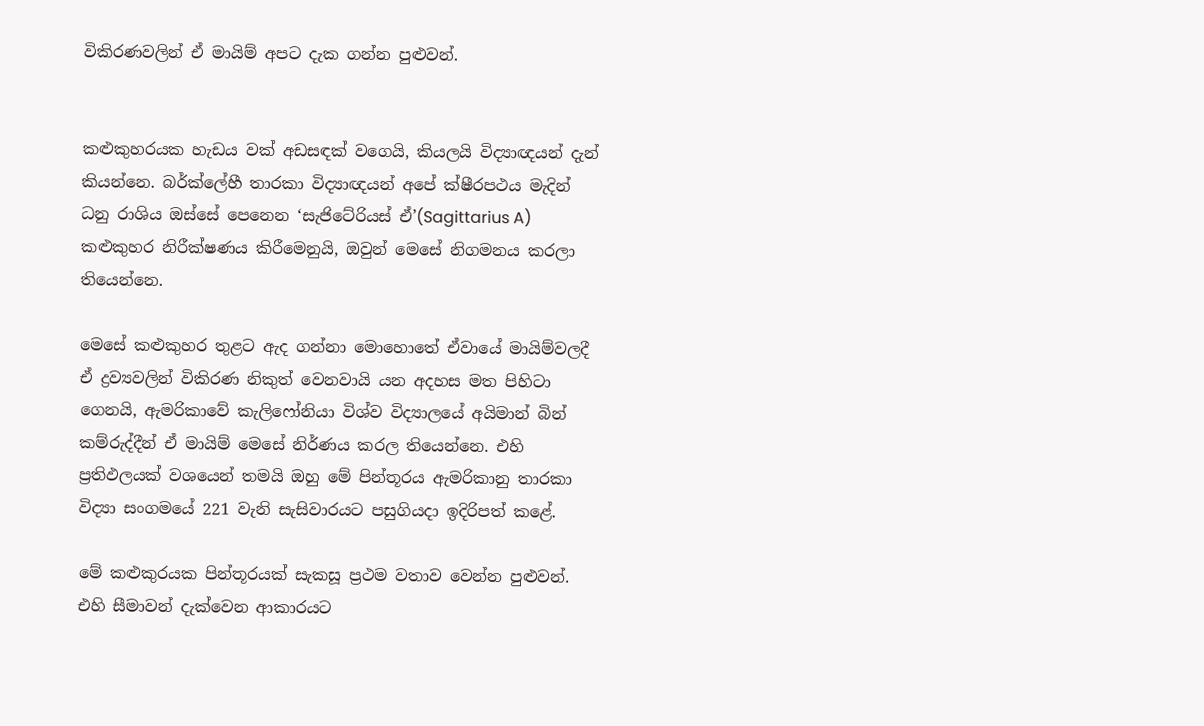විකිරණවලින් ඒ මායිම් අපට දැක ගන්න පුළුවන්.


කළුකුහරයක හැඩය වක් අඩසඳක් වගෙයි, කියලයි විද්‍යාඥයන් දැන් කියන්නෙ. බර්ක්ලේහී තාරකා විද්‍යාඥයන් අපේ ක්ෂීරපථය මැදින් ධනු රාශිය ඔස්සේ පෙනෙන ‘සැජිටේරියස් ඒ’(Sagittarius A) කළුකුහර නිරීක්ෂණය කිරීමෙනුයි, ඔවුන් මෙසේ නිගමනය කරලා තියෙන්නෙ.

මෙසේ කළුකුහර තුළට ඇද ගන්නා මොහොතේ ඒවායේ මායිම්වලදී ඒ ද්‍රව්‍යවලින් විකිරණ නිකුත් වෙනවායි යන අදහස මත පිහිටා ගෙනයි, ඇමරිකාවේ කැලිෆෝනියා විශ්ව විද්‍යාලයේ අයිමාන් බින් කම්රුද්දීන් ඒ මායිම් මෙසේ නිර්ණය කරල තියෙන්නෙ. එහි ප්‍රතිඵලයක් වශයෙන් තමයි ඔහු මේ පින්තූරය ඇමරිකානු තාරකා විද්‍යා සංගමයේ 221 වැනි සැසිවාරයට පසුගියදා ඉදිරිපත් කළේ.

මේ කළුකුරයක පින්තූරයක් සැකසූ ප්‍රථම වතාව වෙන්න පුළුවන්. එහි සීමාවන් දැක්වෙන ආකාරයට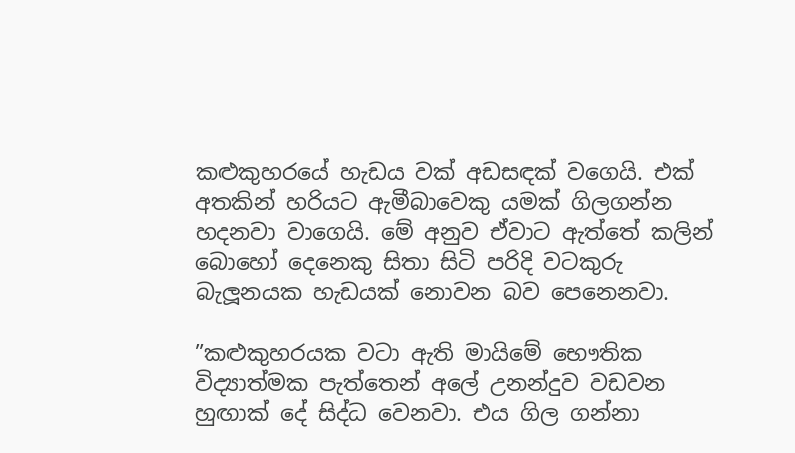කළුකුහරයේ හැඩය වක් අඩසඳක් වගෙයි. එක් අතකින් හරියට ඇමීබාවෙකු යමක් ගිලගන්න හදනවා වාගෙයි. මේ අනුව ඒවාට ඇත්තේ කලින් බොහෝ දෙනෙකු සිතා සිටි පරිදි වටකුරු බැලූනයක හැඩයක් නොවන බව පෙනෙනවා.

”කළුකුහරයක වටා ඇති මායිමේ භෞතික විද්‍යාත්මක පැත්තෙන් අලේ උනන්දුව වඩවන හුඟාක් දේ සිද්ධ වෙනවා. එය ගිල ගන්නා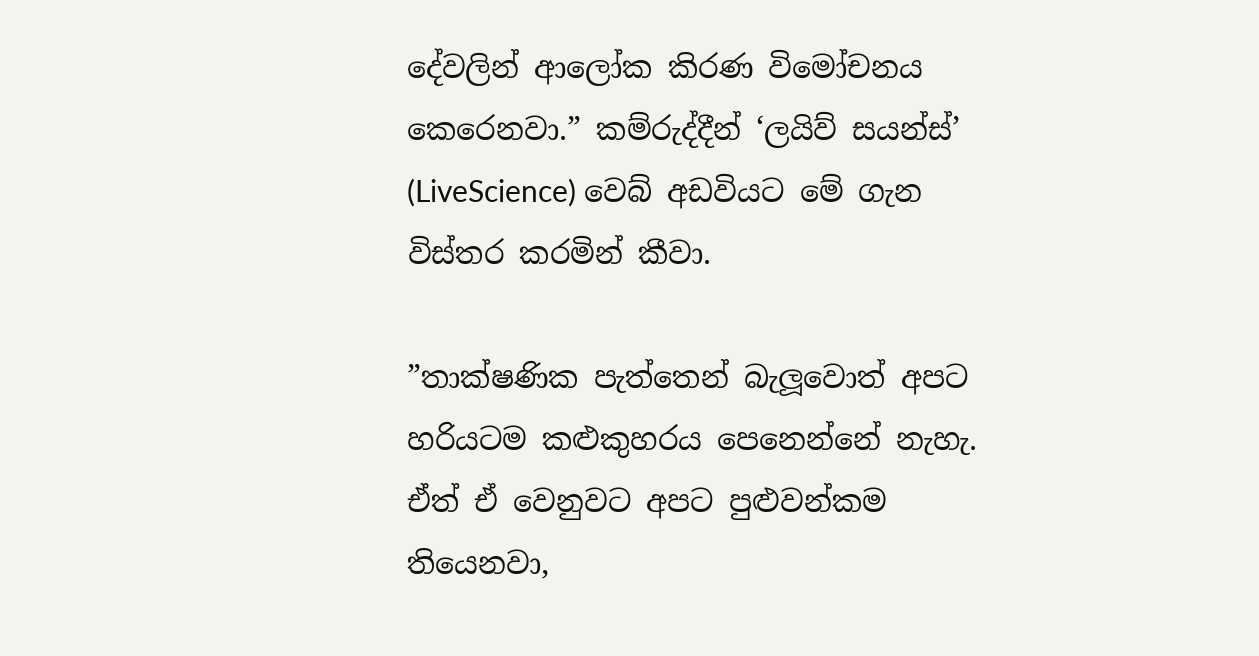දේවලින් ආලෝක කිරණ විමෝචනය කෙරෙනවා.” කම්රුද්දීන් ‘ලයිව් සයන්ස්’ (LiveScience) වෙබ් අඩවියට මේ ගැන විස්තර කරමින් කීවා.

”තාක්ෂණික පැත්තෙන් බැලූවොත් අපට හරියටම කළුකුහරය පෙනෙන්නේ නැහැ. ඒත් ඒ වෙනුවට අපට පුළුවන්කම තියෙනවා,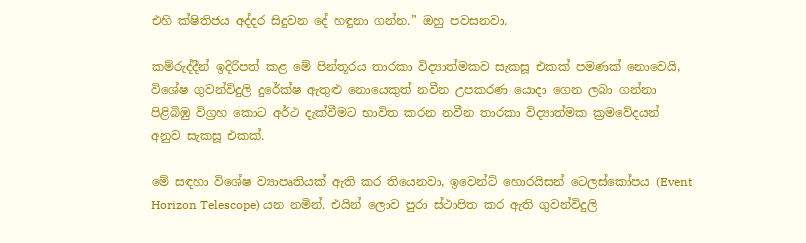එහි ක්ෂිතිජය අද්දර සිදුවන දේ හඳුනා ගන්න.” ඔහු පවසනවා.

කම්රුද්දීන් ඉදිරිපත් කළ මේ පින්තූරය තාරකා විද්‍යාත්මකව සැකසූ එකක් පමණක් නොවෙයි, විශේෂ ගුවන්විදුලි දුරේක්ෂ ඇතුළු නොයෙකුත් නවීන උපකරණ යොදා ගෙන ලබා ගන්නා පිළිබිඹු විග්‍රහ කොට අර්ථ දැක්වීමට භාවිත කරන නවීන තාරකා විද්‍යාත්මක ක්‍රමවේදයන් අනුව සැකසූ එකක්.

මේ සඳහා විශේෂ ව්‍යාපෘතියක් ඇති කර තියෙනවා, ඉවෙන්ට් හොරයිසන් ටෙලස්කෝපය (Event Horizon Telescope) යන නමින්. එයින් ලොව පුරා ස්ථාපිත කර ඇති ගුවන්විදුලි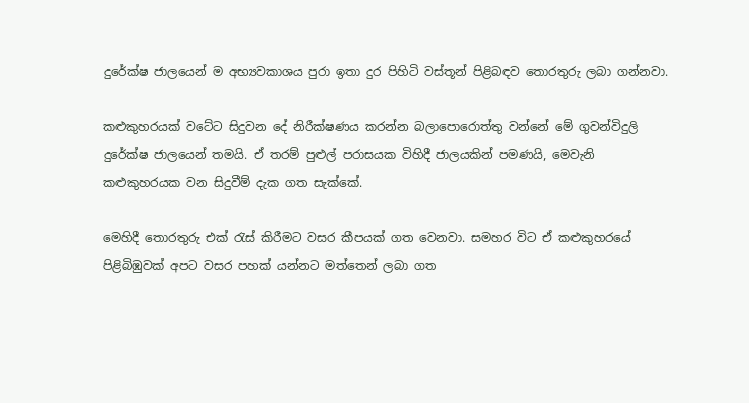දුරේක්ෂ ජාලයෙන් ම අභ්‍යවකාශය පුරා ඉතා දුර පිහිටි වස්තූන් පිළිබඳව තොරතුරු ලබා ගන්නවා.

කළුකුහරයක් වටේට සිදුවන දේ නිරීක්ෂණය කරන්න බලාපොරොත්තු වන්නේ මේ ගුවන්විදුලි දුරේක්ෂ ජාලයෙන් තමයි. ඒ තරම් පුළුල් පරාසයක විහිදී ජාලයකින් පමණයි, මෙවැනි කළුකුහරයක වන සිදුවීම් දැක ගත සැක්කේ.

මෙහිදී තොරතුරු එක් රැස් කිරීමට වසර කීපයක් ගත වෙනවා. සමහර විට ඒ කළුකුහරයේ පිළිබිඹුවක් අපට වසර පහක් යන්නට මත්තෙන් ලබා ගත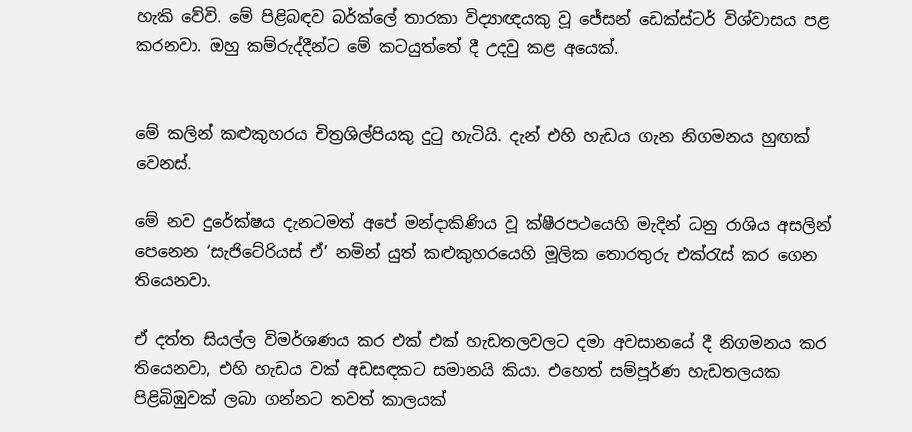හැකි වේවි. මේ පිළිබඳව බර්ක්ලේ තාරකා විද්‍යාඥයකු වූ ජේසන් ඩෙක්ස්ටර් විශ්වාසය පළ කරනවා. ඔහු කම්රුද්දීන්ට මේ කටයුත්තේ දී උදවු කළ අයෙක්.


මේ කලින් කළුකුහරය චිත්‍රශිල්පියකු දුටු හැටියි. දැන් එහි හැඩය ගැන නිගමනය හුඟක් වෙනස්.

මේ නව දුරේක්ෂය දැනටමත් අපේ මන්දාකිණිය වූ ක්ෂීරපථයෙහි මැදින් ධනු රාශිය අසලින් පෙනෙන ‘සැජිටේරියස් ඒ’ නමින් යුත් කළුකුහරයෙහි මූලික තොරතුරු එක්රැස් කර ගෙන තියෙනවා.

ඒ දත්ත සියල්ල විමර්ශණය කර එක් එක් හැඩතලවලට දමා අවසානයේ දී නිගමනය කර තියෙනවා, එහි හැඩය වක් අඩසඳකට සමානයි කියා. එහෙත් සම්පූර්ණ හැඩතලයක පිළිබිඹුවක් ලබා ගන්නට තවත් කාලයක්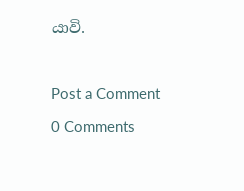යාවි.



Post a Comment

0 Comments